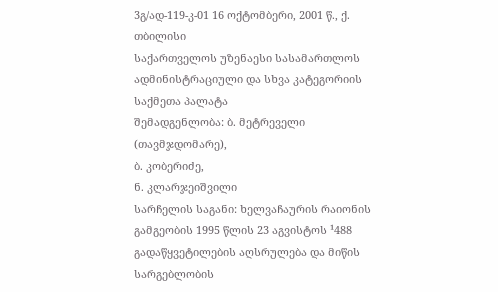3გ/ად-119-კ-01 16 ოქტომბერი, 2001 წ., ქ. თბილისი
საქართველოს უზენაესი სასამართლოს ადმინისტრაციული და სხვა კატეგორიის საქმეთა პალატა
შემადგენლობა: ბ. მეტრეველი (თავმჯდომარე),
ბ. კობერიძე,
ნ. კლარჯეიშვილი
სარჩელის საგანი: ხელვაჩაურის რაიონის გამგეობის 1995 წლის 23 აგვისტოს ¹488 გადაწყვეტილების აღსრულება და მიწის სარგებლობის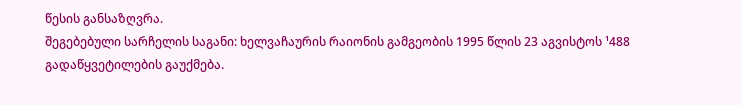წესის განსაზღვრა.
შეგებებული სარჩელის საგანი: ხელვაჩაურის რაიონის გამგეობის 1995 წლის 23 აგვისტოს ¹488 გადაწყვეტილების გაუქმება.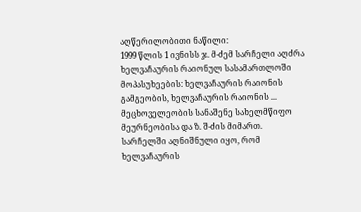აღწერილობითი ნაწილი:
1999 წლის 1 ივნისს ჯ. მ-ძემ სარჩელი აღძრა ხელვაჩაურის რაიონულ სასამართლოში მოპასუხეების: ხელვაჩაურის რაიონის გამგეობის, ხელვაჩაურის რაიონის ... მეცხოველეობის სანაშენე სახელმწიფო მეურნეობისა და ზ. შ-ძის მიმართ.
სარჩელში აღნიშნული იყო, რომ ხელვაჩაურის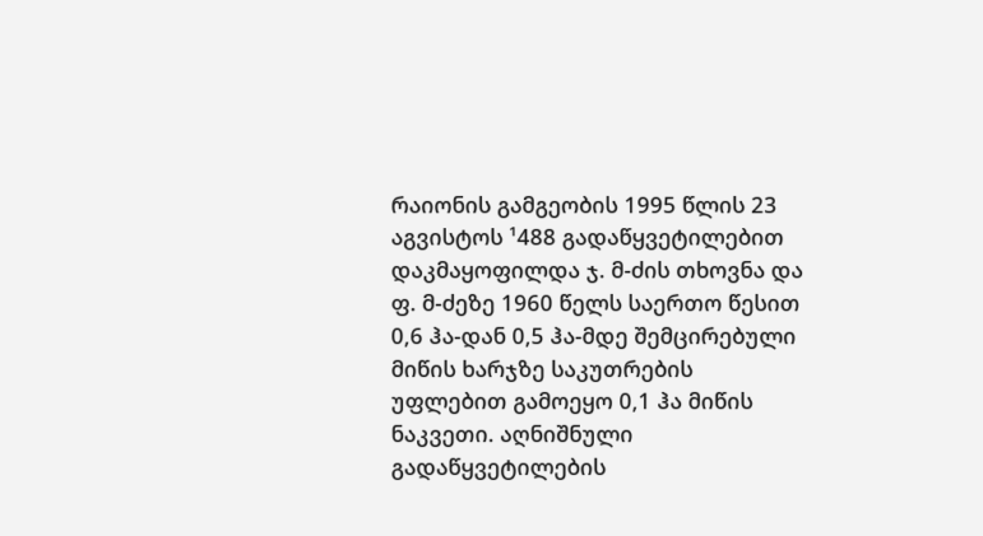რაიონის გამგეობის 1995 წლის 23 აგვისტოს ¹488 გადაწყვეტილებით დაკმაყოფილდა ჯ. მ-ძის თხოვნა და ფ. მ-ძეზე 1960 წელს საერთო წესით 0,6 ჰა-დან 0,5 ჰა-მდე შემცირებული მიწის ხარჯზე საკუთრების უფლებით გამოეყო 0,1 ჰა მიწის ნაკვეთი. აღნიშნული გადაწყვეტილების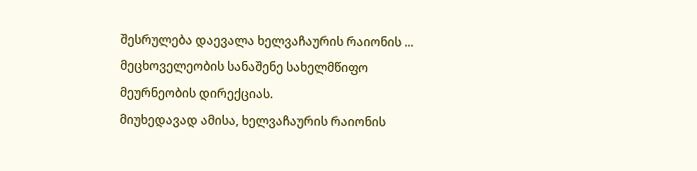შესრულება დაევალა ხელვაჩაურის რაიონის ... მეცხოველეობის სანაშენე სახელმწიფო მეურნეობის დირექციას.
მიუხედავად ამისა, ხელვაჩაურის რაიონის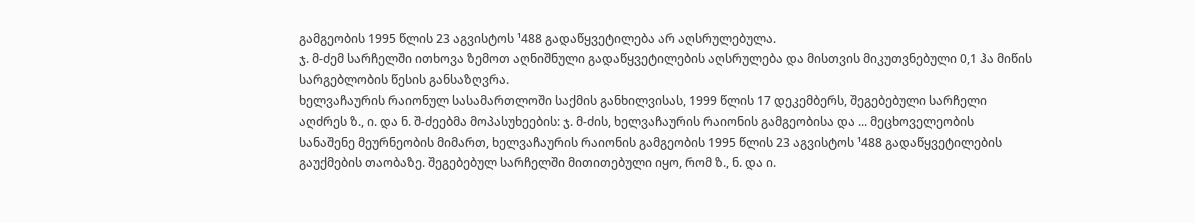გამგეობის 1995 წლის 23 აგვისტოს ¹488 გადაწყვეტილება არ აღსრულებულა.
ჯ. მ-ძემ სარჩელში ითხოვა ზემოთ აღნიშნული გადაწყვეტილების აღსრულება და მისთვის მიკუთვნებული 0,1 ჰა მიწის სარგებლობის წესის განსაზღვრა.
ხელვაჩაურის რაიონულ სასამართლოში საქმის განხილვისას, 1999 წლის 17 დეკემბერს, შეგებებული სარჩელი აღძრეს ზ., ი. და ნ. შ-ძეებმა მოპასუხეების: ჯ. მ-ძის, ხელვაჩაურის რაიონის გამგეობისა და ... მეცხოველეობის სანაშენე მეურნეობის მიმართ, ხელვაჩაურის რაიონის გამგეობის 1995 წლის 23 აგვისტოს ¹488 გადაწყვეტილების გაუქმების თაობაზე. შეგებებულ სარჩელში მითითებული იყო, რომ ზ., ნ. და ი.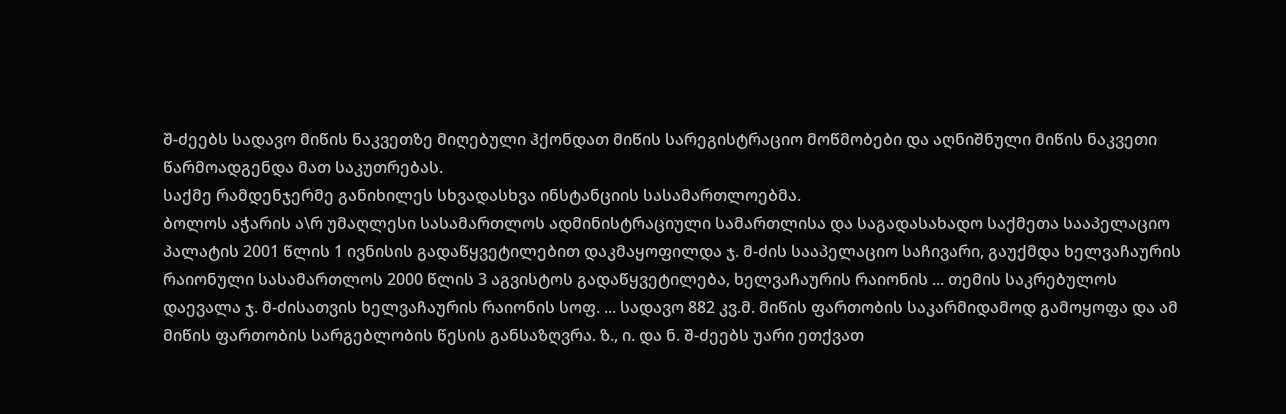შ-ძეებს სადავო მიწის ნაკვეთზე მიღებული ჰქონდათ მიწის სარეგისტრაციო მოწმობები და აღნიშნული მიწის ნაკვეთი წარმოადგენდა მათ საკუთრებას.
საქმე რამდენჯერმე განიხილეს სხვადასხვა ინსტანციის სასამართლოებმა.
ბოლოს აჭარის ა\რ უმაღლესი სასამართლოს ადმინისტრაციული სამართლისა და საგადასახადო საქმეთა სააპელაციო პალატის 2001 წლის 1 ივნისის გადაწყვეტილებით დაკმაყოფილდა ჯ. მ-ძის სააპელაციო საჩივარი, გაუქმდა ხელვაჩაურის რაიონული სასამართლოს 2000 წლის 3 აგვისტოს გადაწყვეტილება, ხელვაჩაურის რაიონის ... თემის საკრებულოს დაევალა ჯ. მ-ძისათვის ხელვაჩაურის რაიონის სოფ. ... სადავო 882 კვ.მ. მიწის ფართობის საკარმიდამოდ გამოყოფა და ამ მიწის ფართობის სარგებლობის წესის განსაზღვრა. ზ., ი. და ნ. შ-ძეებს უარი ეთქვათ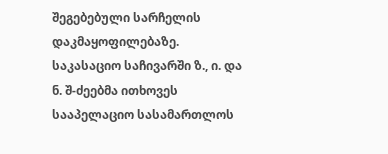შეგებებული სარჩელის დაკმაყოფილებაზე.
საკასაციო საჩივარში ზ., ი. და ნ. შ-ძეებმა ითხოვეს სააპელაციო სასამართლოს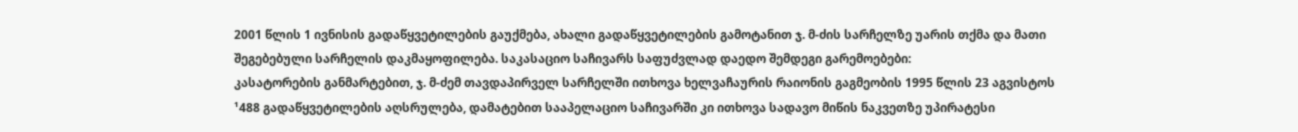2001 წლის 1 ივნისის გადაწყვეტილების გაუქმება, ახალი გადაწყვეტილების გამოტანით ჯ. მ-ძის სარჩელზე უარის თქმა და მათი შეგებებული სარჩელის დაკმაყოფილება. საკასაციო საჩივარს საფუძვლად დაედო შემდეგი გარემოებები:
კასატორების განმარტებით, ჯ. მ-ძემ თავდაპირველ სარჩელში ითხოვა ხელვაჩაურის რაიონის გაგმეობის 1995 წლის 23 აგვისტოს ¹488 გადაწყვეტილების აღსრულება, დამატებით სააპელაციო საჩივარში კი ითხოვა სადავო მიწის ნაკვეთზე უპირატესი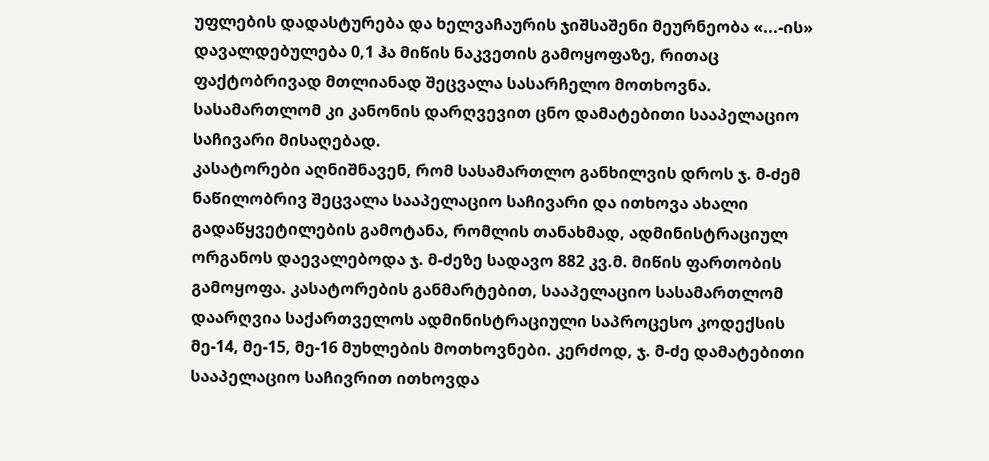უფლების დადასტურება და ხელვაჩაურის ჯიშსაშენი მეურნეობა «...-ის» დავალდებულება 0,1 ჰა მიწის ნაკვეთის გამოყოფაზე, რითაც ფაქტობრივად მთლიანად შეცვალა სასარჩელო მოთხოვნა. სასამართლომ კი კანონის დარღვევით ცნო დამატებითი სააპელაციო საჩივარი მისაღებად.
კასატორები აღნიშნავენ, რომ სასამართლო განხილვის დროს ჯ. მ-ძემ ნაწილობრივ შეცვალა სააპელაციო საჩივარი და ითხოვა ახალი გადაწყვეტილების გამოტანა, რომლის თანახმად, ადმინისტრაციულ ორგანოს დაევალებოდა ჯ. მ-ძეზე სადავო 882 კვ.მ. მიწის ფართობის გამოყოფა. კასატორების განმარტებით, სააპელაციო სასამართლომ დაარღვია საქართველოს ადმინისტრაციული საპროცესო კოდექსის მე-14, მე-15, მე-16 მუხლების მოთხოვნები. კერძოდ, ჯ. მ-ძე დამატებითი სააპელაციო საჩივრით ითხოვდა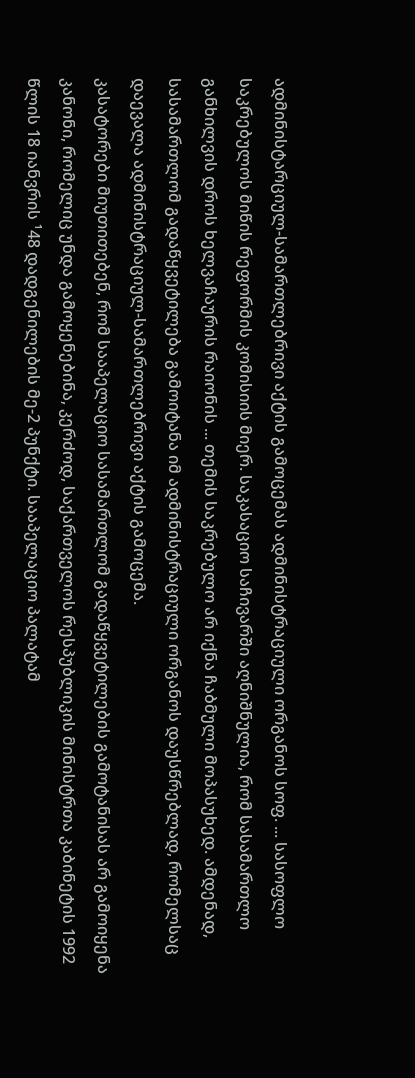ადმინისტარციულ-სამართლებრივი აქტის გამოცემას ადმინისტრაციული ორგანოს სოფ. ... სასოფლო საკრებულოს მიწის რეფორმის კომისიის მიერ. საკასაციო საჩივარში აღნიშნულია, რომ სასამართლო განხილვის დროს ხელვაჩაურის რაიონის ... თემის საკრებულო არ იქნა ჩაბმული მოპასუხედ. ამდენად, სასამართლომ გადაწყვეტილება გამოიტანა იმ ადმინისტრაციული ორგანოს დაუსწრებლად, რომელსაც დაევალა ადმინისტრაციულ-სამართლებრივი აქტის გამოცემა.
კასატორები მიუთითებენ, რომ სააპელაციო სასამართლომ გადაწყვეტილების გამოტანისას არ გამოიყენა კანონი, რომელიც უნდა გამოყენებინა, კერძოდ, საქართველოს რესპუბლიკის მინისტრთა კაბინეტის 1992 წლის 18 იანვრის ¹48 დადგენილების მე-2 პუნქტი. სააპელაციო პალატამ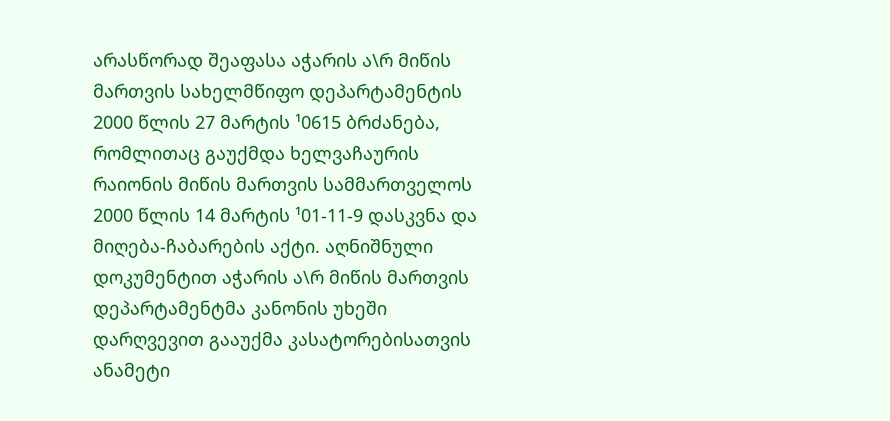არასწორად შეაფასა აჭარის ა\რ მიწის მართვის სახელმწიფო დეპარტამენტის 2000 წლის 27 მარტის ¹0615 ბრძანება, რომლითაც გაუქმდა ხელვაჩაურის რაიონის მიწის მართვის სამმართველოს 2000 წლის 14 მარტის ¹01-11-9 დასკვნა და მიღება-ჩაბარების აქტი. აღნიშნული დოკუმენტით აჭარის ა\რ მიწის მართვის დეპარტამენტმა კანონის უხეში დარღვევით გააუქმა კასატორებისათვის ანამეტი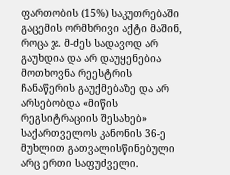ფართობის (15%) საკუთრებაში გაცემის ორმხრივი აქტი მაშინ, როცა ჯ. მ-ძეს სადავოდ არ გაუხდია და არ დაუყენებია მოთხოვნა რეესტრის ჩანაწერის გაუქმებაზე და არ არსებობდა «მიწის რეგსიტრაციის შესახებ» საქართველოს კანონის 36-ე მუხლით გათვალისწინებული არც ერთი საფუძველი.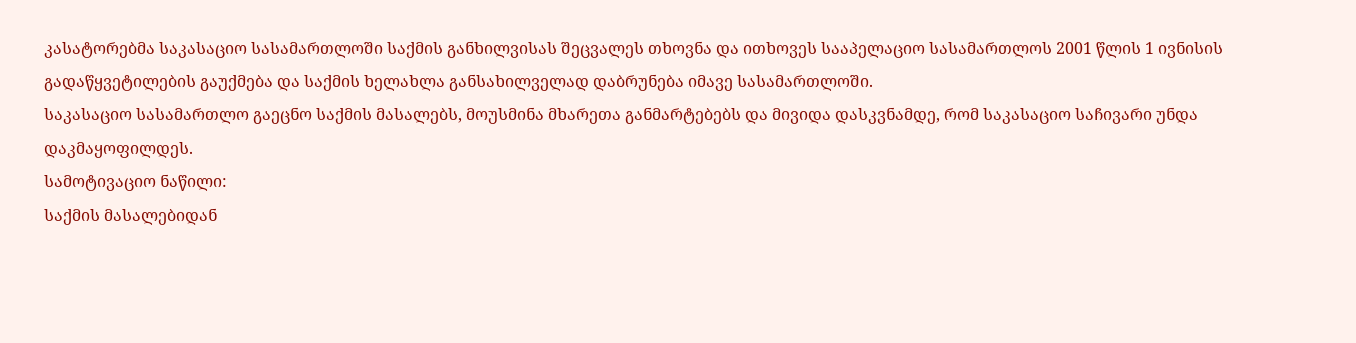კასატორებმა საკასაციო სასამართლოში საქმის განხილვისას შეცვალეს თხოვნა და ითხოვეს სააპელაციო სასამართლოს 2001 წლის 1 ივნისის გადაწყვეტილების გაუქმება და საქმის ხელახლა განსახილველად დაბრუნება იმავე სასამართლოში.
საკასაციო სასამართლო გაეცნო საქმის მასალებს, მოუსმინა მხარეთა განმარტებებს და მივიდა დასკვნამდე, რომ საკასაციო საჩივარი უნდა დაკმაყოფილდეს.
სამოტივაციო ნაწილი:
საქმის მასალებიდან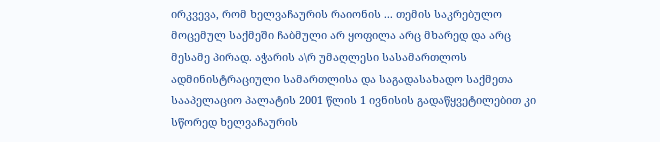ირკვევა, რომ ხელვაჩაურის რაიონის ... თემის საკრებულო მოცემულ საქმეში ჩაბმული არ ყოფილა არც მხარედ და არც მესამე პირად. აჭარის ა\რ უმაღლესი სასამართლოს ადმინისტრაციული სამართლისა და საგადასახადო საქმეთა სააპელაციო პალატის 2001 წლის 1 ივნისის გადაწყვეტილებით კი სწორედ ხელვაჩაურის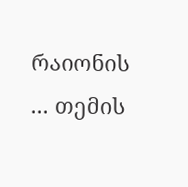რაიონის ... თემის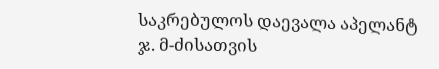საკრებულოს დაევალა აპელანტ ჯ. მ-ძისათვის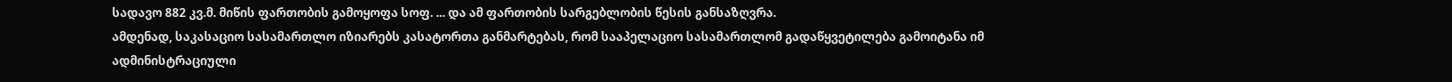სადავო 882 კვ.მ. მიწის ფართობის გამოყოფა სოფ. ... და ამ ფართობის სარგებლობის წესის განსაზღვრა.
ამდენად, საკასაციო სასამართლო იზიარებს კასატორთა განმარტებას, რომ სააპელაციო სასამართლომ გადაწყვეტილება გამოიტანა იმ ადმინისტრაციული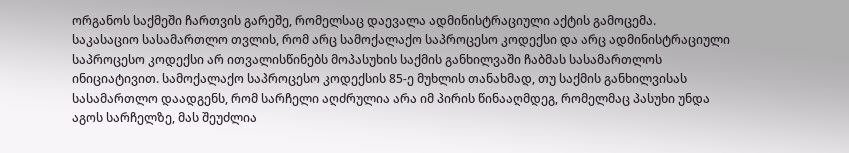ორგანოს საქმეში ჩართვის გარეშე, რომელსაც დაევალა ადმინისტრაციული აქტის გამოცემა.
საკასაციო სასამართლო თვლის, რომ არც სამოქალაქო საპროცესო კოდექსი და არც ადმინისტრაციული საპროცესო კოდექსი არ ითვალისწინებს მოპასუხის საქმის განხილვაში ჩაბმას სასამართლოს ინიციატივით. სამოქალაქო საპროცესო კოდექსის 85-ე მუხლის თანახმად, თუ საქმის განხილვისას სასამართლო დაადგენს, რომ სარჩელი აღძრულია არა იმ პირის წინააღმდეგ, რომელმაც პასუხი უნდა აგოს სარჩელზე, მას შეუძლია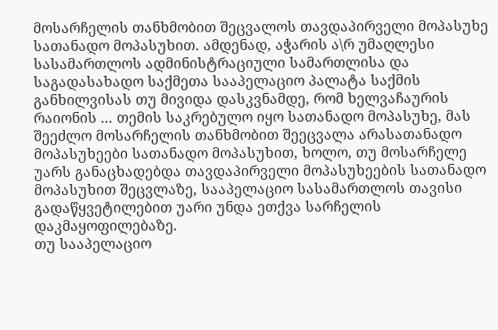მოსარჩელის თანხმობით შეცვალოს თავდაპირველი მოპასუხე სათანადო მოპასუხით. ამდენად, აჭარის ა\რ უმაღლესი სასამართლოს ადმინისტრაციული სამართლისა და საგადასახადო საქმეთა სააპელაციო პალატა საქმის განხილვისას თუ მივიდა დასკვნამდე, რომ ხელვაჩაურის რაიონის ... თემის საკრებულო იყო სათანადო მოპასუხე, მას შეეძლო მოსარჩელის თანხმობით შეეცვალა არასათანადო მოპასუხეები სათანადო მოპასუხით, ხოლო, თუ მოსარჩელე უარს განაცხადებდა თავდაპირველი მოპასუხეების სათანადო მოპასუხით შეცვლაზე, სააპელაციო სასამართლოს თავისი გადაწყვეტილებით უარი უნდა ეთქვა სარჩელის დაკმაყოფილებაზე.
თუ სააპელაციო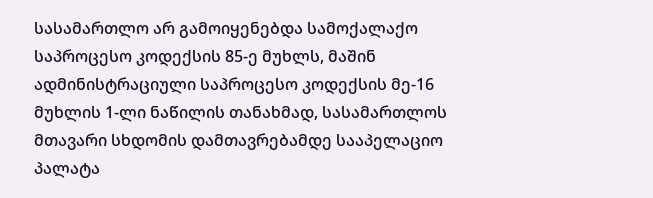სასამართლო არ გამოიყენებდა სამოქალაქო საპროცესო კოდექსის 85-ე მუხლს, მაშინ ადმინისტრაციული საპროცესო კოდექსის მე-16 მუხლის 1-ლი ნაწილის თანახმად, სასამართლოს მთავარი სხდომის დამთავრებამდე სააპელაციო პალატა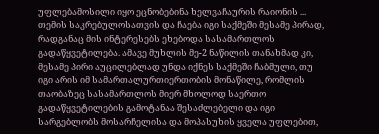უფლებამოსილი იყო ეცნობებინა ხელვაჩაურის რაიონის ... თემის საკრებულოსათვის და ჩაება იგი საქმეში მესამე პირად, რადგანაც მის ინტერესებს ეხებოდა სასამართლოს გადაწყვეტილება. ამავე მუხლის მე-2 ნაწილის თანახმად კი, მესამე პირი აუცილებლად უნდა იქნეს საქმეში ჩაბმული, თუ იგი არის იმ სამართალურთიერთობის მონაწილე, რომლის თაობაზეც სასამართლოს მიერ მხოლოდ საერთო გადაწყვეტილების გამოტანაა შესაძლებელი და იგი სარგებლობს მოსარჩელისა და მოპასუხის ყველა უფლებით,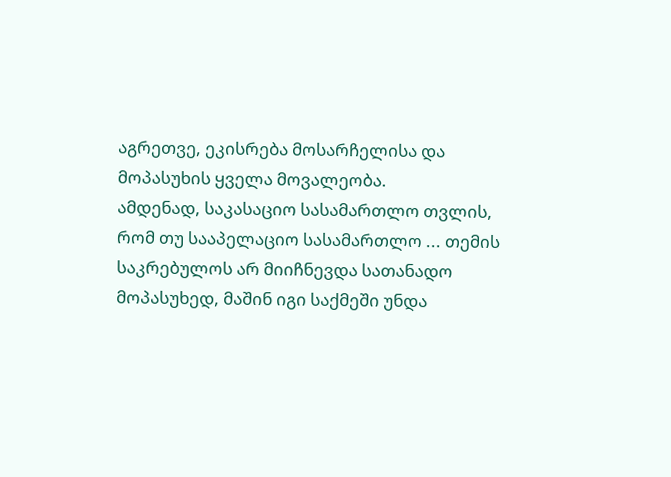აგრეთვე, ეკისრება მოსარჩელისა და მოპასუხის ყველა მოვალეობა.
ამდენად, საკასაციო სასამართლო თვლის, რომ თუ სააპელაციო სასამართლო ... თემის საკრებულოს არ მიიჩნევდა სათანადო მოპასუხედ, მაშინ იგი საქმეში უნდა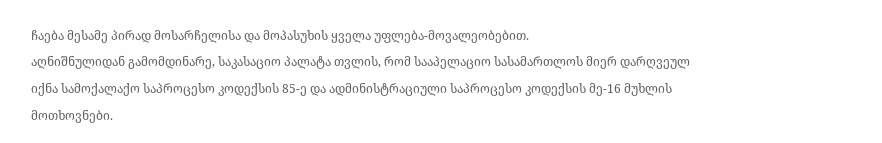ჩაება მესამე პირად მოსარჩელისა და მოპასუხის ყველა უფლება-მოვალეობებით.
აღნიშნულიდან გამომდინარე, საკასაციო პალატა თვლის, რომ სააპელაციო სასამართლოს მიერ დარღვეულ იქნა სამოქალაქო საპროცესო კოდექსის 85-ე და ადმინისტრაციული საპროცესო კოდექსის მე-16 მუხლის მოთხოვნები.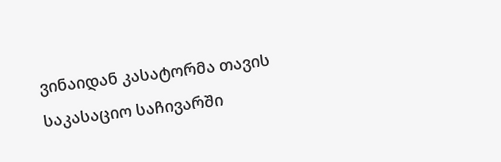ვინაიდან კასატორმა თავის საკასაციო საჩივარში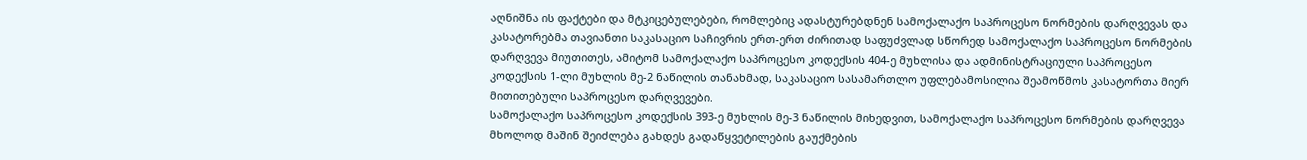აღნიშნა ის ფაქტები და მტკიცებულებები, რომლებიც ადასტურებდნენ სამოქალაქო საპროცესო ნორმების დარღვევას და კასატორებმა თავიანთი საკასაციო საჩივრის ერთ-ერთ ძირითად საფუძვლად სწორედ სამოქალაქო საპროცესო ნორმების დარღვევა მიუთითეს, ამიტომ სამოქალაქო საპროცესო კოდექსის 404-ე მუხლისა და ადმინისტრაციული საპროცესო კოდექსის 1-ლი მუხლის მე-2 ნაწილის თანახმად, საკასაციო სასამართლო უფლებამოსილია შეამოწმოს კასატორთა მიერ მითითებული საპროცესო დარღვევები.
სამოქალაქო საპროცესო კოდექსის 393-ე მუხლის მე-3 ნაწილის მიხედვით, სამოქალაქო საპროცესო ნორმების დარღვევა მხოლოდ მაშინ შეიძლება გახდეს გადაწყვეტილების გაუქმების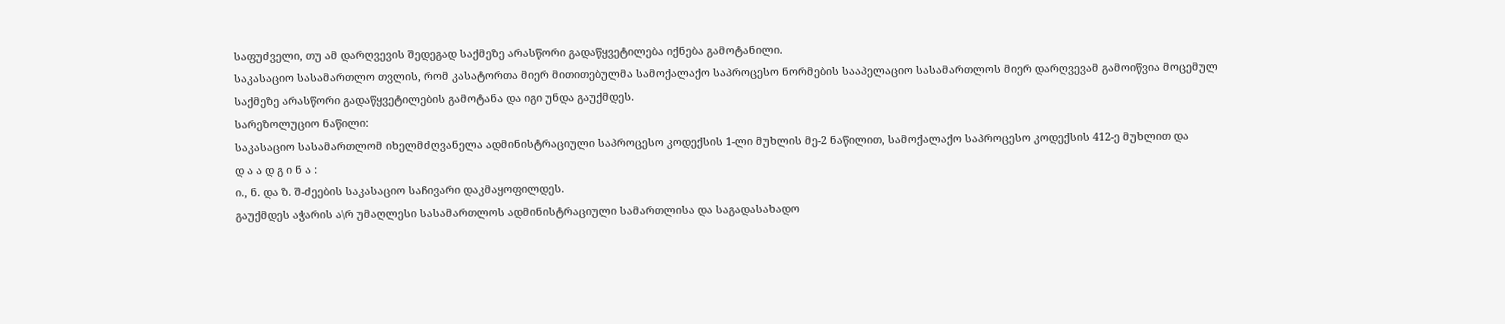საფუძველი, თუ ამ დარღვევის შედეგად საქმეზე არასწორი გადაწყვეტილება იქნება გამოტანილი.
საკასაციო სასამართლო თვლის, რომ კასატორთა მიერ მითითებულმა სამოქალაქო საპროცესო ნორმების სააპელაციო სასამართლოს მიერ დარღვევამ გამოიწვია მოცემულ საქმეზე არასწორი გადაწყვეტილების გამოტანა და იგი უნდა გაუქმდეს.
სარეზოლუციო ნაწილი:
საკასაციო სასამართლომ იხელმძღვანელა ადმინისტრაციული საპროცესო კოდექსის 1-ლი მუხლის მე-2 ნაწილით, სამოქალაქო საპროცესო კოდექსის 412-ე მუხლით და
დ ა ა დ გ ი ნ ა :
ი., ნ. და ზ. შ-ძეების საკასაციო საჩივარი დაკმაყოფილდეს.
გაუქმდეს აჭარის ა\რ უმაღლესი სასამართლოს ადმინისტრაციული სამართლისა და საგადასახადო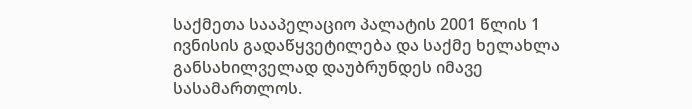საქმეთა სააპელაციო პალატის 2001 წლის 1 ივნისის გადაწყვეტილება და საქმე ხელახლა განსახილველად დაუბრუნდეს იმავე სასამართლოს.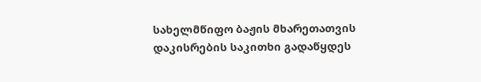სახელმწიფო ბაჟის მხარეთათვის დაკისრების საკითხი გადაწყდეს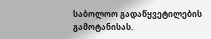საბოლოო გადაწყვეტილების გამოტანისას.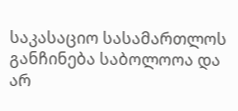საკასაციო სასამართლოს განჩინება საბოლოოა და არ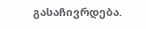გასაჩივრდება.